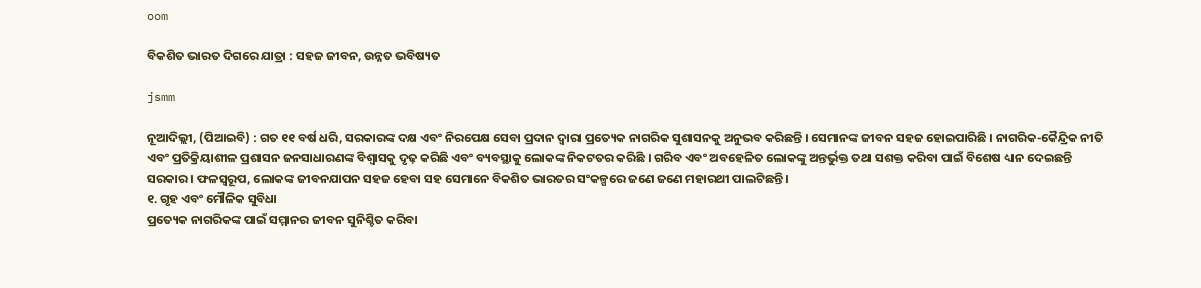oom

ବିକଶିତ ଭାରତ ଦିଗରେ ଯାତ୍ରା : ସହଜ ଜୀବନ, ଉନ୍ନତ ଭବିଷ୍ୟତ

jsmm

ନୂଆଦିଲ୍ଲୀ, (ପିଆଇବି) : ଗତ ୧୧ ବର୍ଷ ଧରି, ସରକାରଙ୍କ ଦକ୍ଷ ଏବଂ ନିରପେକ୍ଷ ସେବା ପ୍ରଦାନ ଦ୍ୱାରା ପ୍ରତ୍ୟେକ ନାଗରିକ ସୁଶାସନକୁ ଅନୁଭବ କରିଛନ୍ତି । ସେମାନଙ୍କ ଜୀବନ ସହଜ ହୋଇପାରିଛି । ନାଗରିକ-କୈନ୍ଦ୍ରିକ ନୀତି ଏବଂ ପ୍ରତିକ୍ରିୟାଶୀଳ ପ୍ରଶାସନ ଜନସାଧାରଣଙ୍କ ବିଶ୍ୱାସକୁ ଦୃଢ଼ କରିଛି ଏବଂ ବ୍ୟବସ୍ଥାକୁ ଲୋକଙ୍କ ନିକଟତର କରିଛି । ଗରିବ ଏବଂ ଅବହେଳିତ ଲୋକଙ୍କୁ ଅନ୍ତର୍ଭୁକ୍ତ ତଥା ସଶକ୍ତ କରିବା ପାଇଁ ବିଶେଷ ଧ୍ୟାନ ଦେଇଛନ୍ତି ସରକାର । ଫଳସ୍ୱରୂପ, ଲୋକଙ୍କ ଜୀବନଯାପନ ସହଜ ହେବା ସହ ସେମାନେ ବିକଶିତ ଭାରତର ସଂକଳ୍ପରେ ଜଣେ ଜଣେ ମହାରଥୀ ପାଲଟିଛନ୍ତି ।
୧. ଗୃହ ଏବଂ ମୌଳିକ ସୁବିଧା
ପ୍ରତ୍ୟେକ ନାଗରିକଙ୍କ ପାଇଁ ସମ୍ମାନର ଜୀବନ ସୁନିଶ୍ଚିତ କରିବା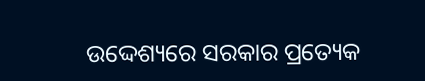ଉଦ୍ଦେଶ୍ୟରେ ସରକାର ପ୍ରତ୍ୟେକ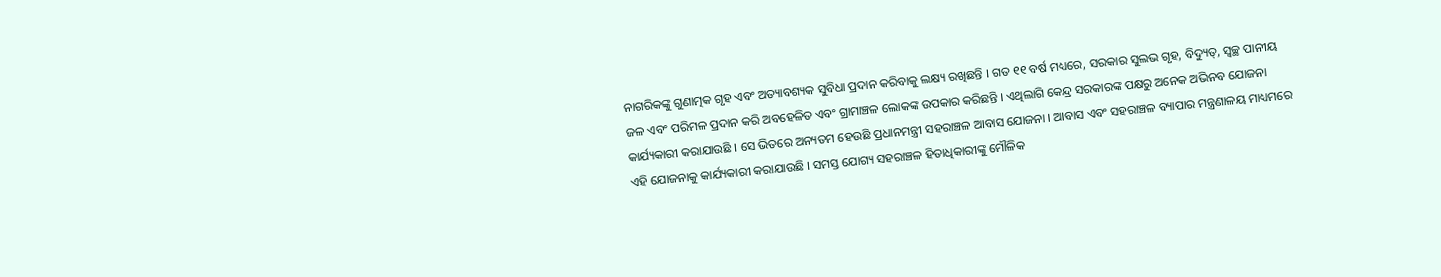ନାଗରିକଙ୍କୁ ଗୁଣାତ୍ମକ ଗୃହ ଏବଂ ଅତ୍ୟାବଶ୍ୟକ ସୁବିଧା ପ୍ରଦାନ କରିବାକୁ ଲକ୍ଷ୍ୟ ରଖିଛନ୍ତି । ଗତ ୧୧ ବର୍ଷ ମଧ୍ୟରେ, ସରକାର ସୁଲଭ ଗୃହ, ବିଦ୍ୟୁତ୍, ସ୍ୱଚ୍ଛ ପାନୀୟ ଜଳ ଏବଂ ପରିମଳ ପ୍ରଦାନ କରି ଅବହେଳିତ ଏବଂ ଗ୍ରାମାଞ୍ଚଳ ଲୋକଙ୍କ ଉପକାର କରିଛନ୍ତି । ଏଥିଲାଗି କେନ୍ଦ୍ର ସରକାରଙ୍କ ପକ୍ଷରୁ ଅନେକ ଅଭିନବ ଯୋଜନା କାର୍ଯ୍ୟକାରୀ କରାଯାଉଛି । ସେ ଭିତରେ ଅନ୍ୟତମ ହେଉଛି ପ୍ରଧାନମନ୍ତ୍ରୀ ସହରାଞ୍ଚଳ ଆବାସ ଯୋଜନା । ଆବାସ ଏବଂ ସହରାଞ୍ଚଳ ବ୍ୟାପାର ମନ୍ତ୍ରଣାଳୟ ମାଧ୍ୟମରେ ଏହି ଯୋଜନାକୁ କାର୍ଯ୍ୟକାରୀ କରାଯାଉଛି । ସମସ୍ତ ଯୋଗ୍ୟ ସହରାଞ୍ଚଳ ହିତାଧିକାରୀଙ୍କୁ ମୌଳିକ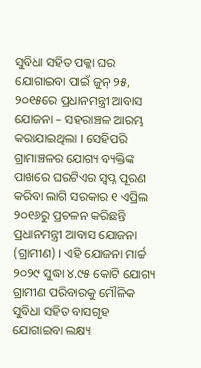ସୁବିଧା ସହିତ ପକ୍କା ଘର ଯୋଗାଇବା ପାଇଁ ଜୁନ୍ ୨୫, ୨୦୧୫ରେ ପ୍ରଧାନମନ୍ତ୍ରୀ ଆବାସ ଯୋଜନା – ସହରାଞ୍ଚଳ ଆରମ୍ଭ କରାଯାଇଥିଲା । ସେହିପରି ଗ୍ରାମାଞ୍ଚଳର ଯୋଗ୍ୟ ବ୍ୟକ୍ତିଙ୍କ ପାଖରେ ଘରଟିଏର ସ୍ୱପ୍ନ ପୂରଣ କରିବା ଲାଗି ସରକାର ୧ ଏପ୍ରିଲ ୨୦୧୬ରୁ ପ୍ରଚଳନ କରିଛନ୍ତି ପ୍ରଧାନମନ୍ତ୍ରୀ ଆବାସ ଯୋଜନା (ଗ୍ରାମୀଣ) । ଏହି ଯୋଜନା ମାର୍ଚ୍ଚ ୨୦୨୯ ସୁଦ୍ଧା ୪.୯୫ କୋଟି ଯୋଗ୍ୟ ଗ୍ରାମୀଣ ପରିବାରକୁ ମୌଳିକ ସୁବିଧା ସହିତ ବାସଗୃହ ଯୋଗାଇବା ଲକ୍ଷ୍ୟ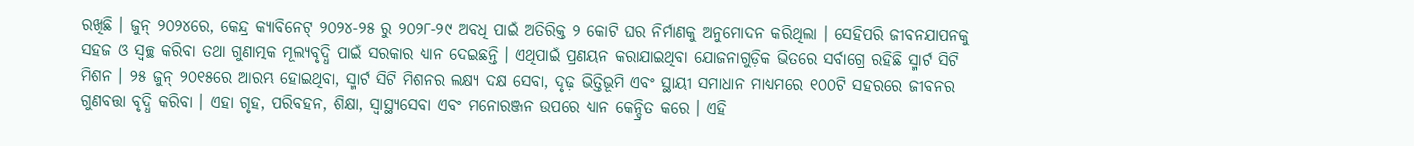ରଖିଛି । ଜୁନ୍ ୨୦୨୪ରେ, କେନ୍ଦ୍ର କ୍ୟାବିନେଟ୍ ୨୦୨୪-୨୫ ରୁ ୨୦୨୮-୨୯ ଅବଧି ପାଇଁ ଅତିରିକ୍ତ ୨ କୋଟି ଘର ନିର୍ମାଣକୁ ଅନୁମୋଦନ କରିଥିଲା । ସେହିପରି ଜୀବନଯାପନକୁ ସହଜ ଓ ସ୍ୱଚ୍ଛ କରିବା ତଥା ଗୁଣାତ୍ମକ ମୂଲ୍ୟବୃଦ୍ଧି ପାଇଁ ସରକାର ଧ୍ୟାନ ଦେଇଛନ୍ତି । ଏଥିପାଇଁ ପ୍ରଣୟନ କରାଯାଇଥିବା ଯୋଜନାଗୁଡ଼ିକ ଭିତରେ ସର୍ବାଗ୍ରେ ରହିଛି ସ୍ମାର୍ଟ ସିଟି ମିଶନ । ୨୫ ଜୁନ୍ ୨୦୧୫ରେ ଆରମ୍ଭ ହୋଇଥିବା, ସ୍ମାର୍ଟ ସିଟି ମିଶନର ଲକ୍ଷ୍ୟ ଦକ୍ଷ ସେବା, ଦୃଢ଼ ଭିତ୍ତିଭୂମି ଏବଂ ସ୍ଥାୟୀ ସମାଧାନ ମାଧ୍ୟମରେ ୧୦୦ଟି ସହରରେ ଜୀବନର ଗୁଣବତ୍ତା ବୃଦ୍ଧି କରିବା । ଏହା ଗୃହ, ପରିବହନ, ଶିକ୍ଷା, ସ୍ୱାସ୍ଥ୍ୟସେବା ଏବଂ ମନୋରଞ୍ଜନ ଉପରେ ଧ୍ୟାନ କେନ୍ଦ୍ରିତ କରେ । ଏହି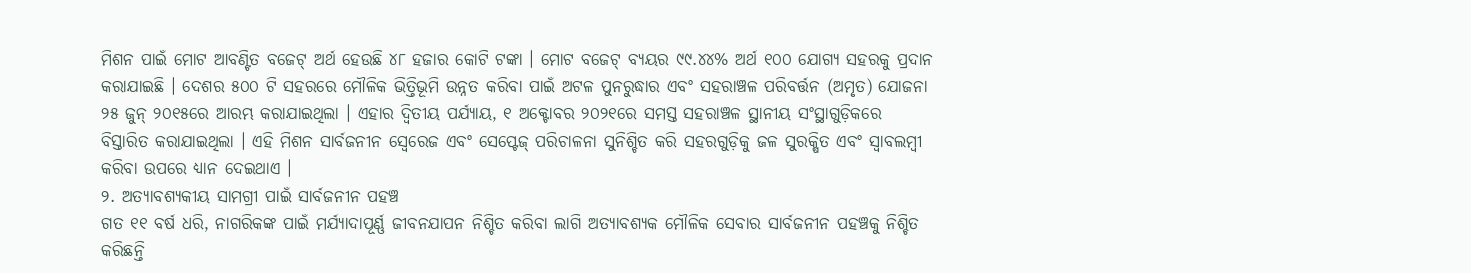ମିଶନ ପାଇଁ ମୋଟ ଆବଣ୍ଟିତ ବଜେଟ୍ ଅର୍ଥ ହେଉଛି ୪୮ ହଜାର କୋଟି ଟଙ୍କା । ମୋଟ ବଜେଟ୍ ବ୍ୟୟର ୯୯.୪୪% ଅର୍ଥ ୧୦୦ ଯୋଗ୍ୟ ସହରକୁ ପ୍ରଦାନ କରାଯାଇଛି । ଦେଶର ୫୦୦ ଟି ସହରରେ ମୌଳିକ ଭିତ୍ତିଭୂମି ଉନ୍ନତ କରିବା ପାଇଁ ଅଟଳ ପୁନରୁଦ୍ଧାର ଏବଂ ସହରାଞ୍ଚଳ ପରିବର୍ତ୍ତନ (ଅମୃତ) ଯୋଜନା ୨୫ ଜୁନ୍ ୨୦୧୫ରେ ଆରମ୍ଭ କରାଯାଇଥିଲା । ଏହାର ଦ୍ୱିତୀୟ ପର୍ଯ୍ୟାୟ, ୧ ଅକ୍ଟୋବର ୨୦୨୧ରେ ସମସ୍ତ ସହରାଞ୍ଚଳ ସ୍ଥାନୀୟ ସଂସ୍ଥାଗୁଡ଼ିକରେ ବିସ୍ତାରିତ କରାଯାଇଥିଲା । ଏହି ମିଶନ ସାର୍ବଜନୀନ ସ୍ୱେରେଜ ଏବଂ ସେପ୍ଟେଜ୍ ପରିଚାଳନା ସୁନିଶ୍ଚିତ କରି ସହରଗୁଡ଼ିକୁ ଜଳ ସୁରକ୍ଷିତ ଏବଂ ସ୍ୱାବଲମ୍ବୀ କରିବା ଉପରେ ଧ୍ୟାନ ଦେଇଥାଏ ।
୨. ଅତ୍ୟାବଶ୍ୟକୀୟ ସାମଗ୍ରୀ ପାଇଁ ସାର୍ବଜନୀନ ପହଞ୍ଚ
ଗତ ୧୧ ବର୍ଷ ଧରି, ନାଗରିକଙ୍କ ପାଇଁ ମର୍ଯ୍ୟାଦାପୂର୍ଣ୍ଣ ଜୀବନଯାପନ ନିଶ୍ଚିତ କରିବା ଲାଗି ଅତ୍ୟାବଶ୍ୟକ ମୌଳିକ ସେବାର ସାର୍ବଜନୀନ ପହଞ୍ଚକୁ ନିଶ୍ଚିତ କରିଛନ୍ତି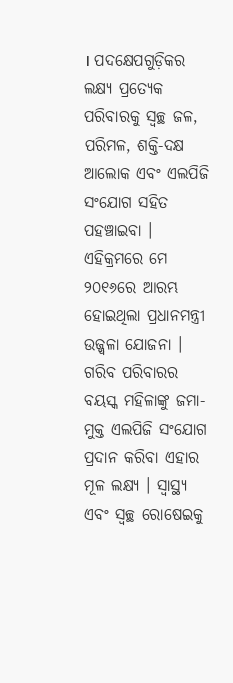। ପଦକ୍ଷେପଗୁଡ଼ିକର ଲକ୍ଷ୍ୟ ପ୍ରତ୍ୟେକ ପରିବାରକୁ ସ୍ୱଚ୍ଛ ଜଳ, ପରିମଳ, ଶକ୍ତି-ଦକ୍ଷ ଆଲୋକ ଏବଂ ଏଲପିଜି ସଂଯୋଗ ସହିତ ପହଞ୍ଚାଇବା ।
ଏହିକ୍ରମରେ ମେ ୨୦୧୬ରେ ଆରମ୍ଭ ହୋଇଥିଲା ପ୍ରଧାନମନ୍ତ୍ରୀ ଉଜ୍ଜ୍ୱଳା ଯୋଜନା । ଗରିବ ପରିବାରର ବୟସ୍କ ମହିଳାଙ୍କୁ ଜମା-ମୁକ୍ତ ଏଲପିଜି ସଂଯୋଗ ପ୍ରଦାନ କରିବା ଏହାର ମୂଳ ଲକ୍ଷ୍ୟ । ସ୍ୱାସ୍ଥ୍ୟ ଏବଂ ସ୍ୱଚ୍ଛ ରୋଷେଇକୁ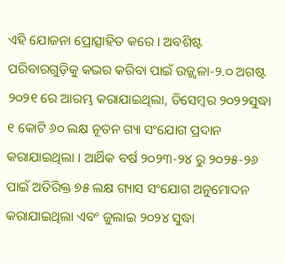ଏହି ଯୋଜନା ପ୍ରୋତ୍ସାହିତ କରେ । ଅବଶିଷ୍ଟ ପରିବାରଗୁଡ଼ିକୁ କଭର କରିବା ପାଇଁ ଉଜ୍ଜ୍ୱଳା-୨.୦ ଅଗଷ୍ଟ ୨୦୨୧ ରେ ଆରମ୍ଭ କରାଯାଇଥିଲା, ଡିସେମ୍ବର ୨୦୨୨ସୁଦ୍ଧା ୧ କୋଟି ୬୦ ଲକ୍ଷ ନୂତନ ଗ୍ୟା ସଂଯୋଗ ପ୍ରଦାନ କରାଯାଇଥିଲା । ଆର୍ଥିକ ବର୍ଷ ୨୦୨୩-୨୪ ରୁ ୨୦୨୫-୨୬ ପାଇଁ ଅତିରିକ୍ତ ୭୫ ଲକ୍ଷ ଗ୍ୟାସ ସଂଯୋଗ ଅନୁମୋଦନ କରାଯାଇଥିଲା ଏବଂ ଜୁଲାଇ ୨୦୨୪ ସୁଦ୍ଧା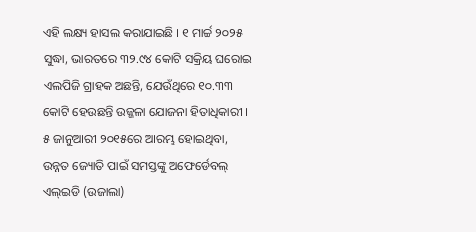ଏହି ଲକ୍ଷ୍ୟ ହାସଲ କରାଯାଇଛି । ୧ ମାର୍ଚ୍ଚ ୨୦୨୫ ସୁଦ୍ଧା, ଭାରତରେ ୩୨.୯୪ କୋଟି ସକ୍ରିୟ ଘରୋଇ ଏଲପିଜି ଗ୍ରାହକ ଅଛନ୍ତି, ଯେଉଁଥିରେ ୧୦.୩୩ କୋଟି ହେଉଛନ୍ତି ଉଜ୍ଜଳା ଯୋଜନା ହିତାଧିକାରୀ ।
୫ ଜାନୁଆରୀ ୨୦୧୫ରେ ଆରମ୍ଭ ହୋଇଥିବା, ଉନ୍ନତ ଜ୍ୟୋତି ପାଇଁ ସମସ୍ତଙ୍କୁ ଅଫେର୍ଡେବଲ୍ ଏଲ୍ଇଡି (ଉଜାଲା)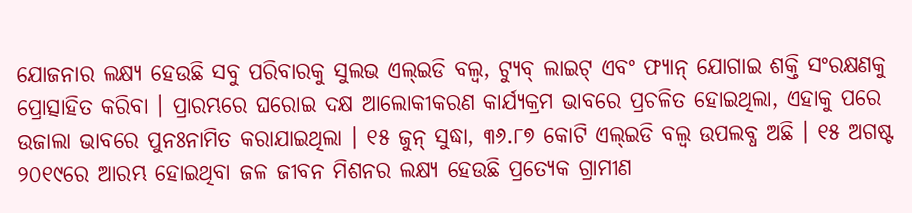ଯୋଜନାର ଲକ୍ଷ୍ୟ ହେଉଛି ସବୁ ପରିବାରକୁ ସୁଲଭ ଏଲ୍ଇଡି ବଲ୍ବ, ଟ୍ୟୁବ୍ ଲାଇଟ୍ ଏବଂ ଫ୍ୟାନ୍ ଯୋଗାଇ ଶକ୍ତି ସଂରକ୍ଷଣକୁ ପ୍ରୋତ୍ସାହିତ କରିବା । ପ୍ରାରମ୍ଭରେ ଘରୋଇ ଦକ୍ଷ ଆଲୋକୀକରଣ କାର୍ଯ୍ୟକ୍ରମ ଭାବରେ ପ୍ରଚଳିତ ହୋଇଥିଲା, ଏହାକୁ ପରେ ଉଜାଲା ଭାବରେ ପୁନଃନାମିତ କରାଯାଇଥିଲା । ୧୫ ଜୁନ୍ ସୁଦ୍ଧା, ୩୬.୮୭ କୋଟି ଏଲ୍ଇଡି ବଲ୍ବ ଉପଲବ୍ଧ ଅଛି । ୧୫ ଅଗଷ୍ଟ ୨୦୧୯ରେ ଆରମ୍ଭ ହୋଇଥିବା ଜଳ ଜୀବନ ମିଶନର ଲକ୍ଷ୍ୟ ହେଉଛି ପ୍ରତ୍ୟେକ ଗ୍ରାମୀଣ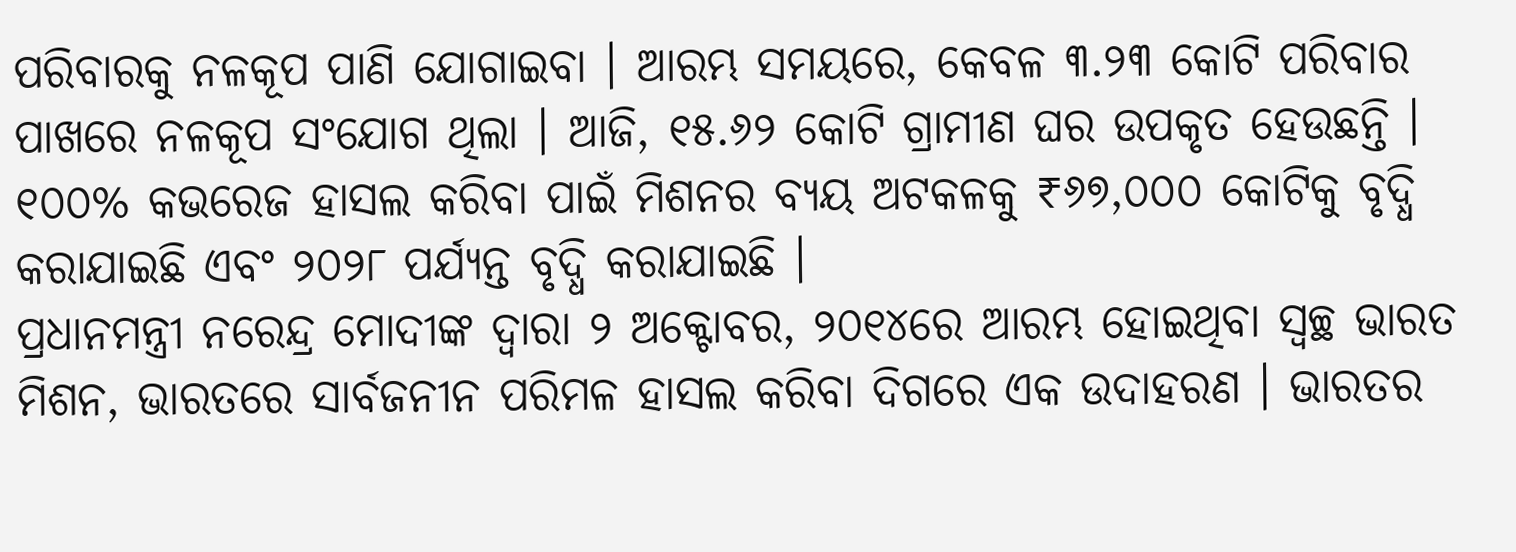ପରିବାରକୁ ନଳକୂପ ପାଣି ଯୋଗାଇବା । ଆରମ୍ଭ ସମୟରେ, କେବଳ ୩.୨୩ କୋଟି ପରିବାର ପାଖରେ ନଳକୂପ ସଂଯୋଗ ଥିଲା । ଆଜି, ୧୫.୬୨ କୋଟି ଗ୍ରାମୀଣ ଘର ଉପକୃତ ହେଉଛନ୍ତି । ୧୦୦% କଭରେଜ ହାସଲ କରିବା ପାଇଁ ମିଶନର ବ୍ୟୟ ଅଟକଳକୁ ₹୬୭,୦୦୦ କୋଟିକୁ ବୃଦ୍ଧି କରାଯାଇଛି ଏବଂ ୨୦୨୮ ପର୍ଯ୍ୟନ୍ତ ବୃଦ୍ଧି କରାଯାଇଛି ।
ପ୍ରଧାନମନ୍ତ୍ରୀ ନରେନ୍ଦ୍ର ମୋଦୀଙ୍କ ଦ୍ୱାରା ୨ ଅକ୍ଟୋବର, ୨୦୧୪ରେ ଆରମ୍ଭ ହୋଇଥିବା ସ୍ୱଚ୍ଛ ଭାରତ ମିଶନ, ଭାରତରେ ସାର୍ବଜନୀନ ପରିମଳ ହାସଲ କରିବା ଦିଗରେ ଏକ ଉଦାହରଣ । ଭାରତର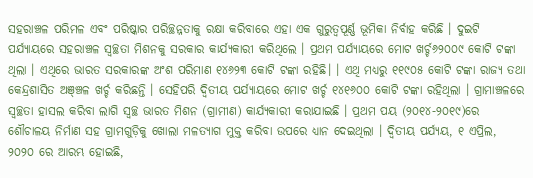ସହରାଞ୍ଚଳ ପରିମଳ ଏବଂ ପରିଷ୍କାର ପରିଚ୍ଛନ୍ନତାକୁ ରକ୍ଷା କରିବାରେ ଏହା ଏକ ଗୁରୁତ୍ୱପୂର୍ଣ୍ଣ ଭୂମିକା ନିର୍ବାହ କରିଛି । ଦୁଇଟି ପର୍ଯ୍ୟାୟରେ ସହରାଞ୍ଚଳ ସ୍ୱଚ୍ଛତା ମିଶନକୁ ସରକାର କାର୍ଯ୍ୟକାରୀ କରିଥିଲେ । ପ୍ରଥମ ପର୍ଯ୍ୟାୟରେ ମୋଟ ଖର୍ଚ୍ଚ୬୨୦୦୯ କୋଟି ଟଙ୍କା ଥିଲା । ଏଥିରେ ଭାରତ ସରକାରଙ୍କ ଅଂଶ ପରିମାଣ ୧୪୬୨୩ କୋଟି ଟଙ୍କା ରହିଛି। । ଏଥି ମଧ୍ୟରୁ ୧୧୯୦୫ କୋଟି ଟଙ୍କା ରାଜ୍ୟ ତଥା କେନ୍ଦ୍ରଶାସିତ ଅଞ୍ଞ୍ଚଳ ଖର୍ଚ୍ଚ କରିଛନ୍ତି । ସେହିପରି ଦ୍ୱିତୀୟ ପର୍ଯ୍ୟାୟରେ ମୋଟ ଖର୍ଚ୍ଚ ୧୪୧୬୦୦ କୋଟି ଟଙ୍କା ରହିଥିଲା । ଗ୍ରାମାଞ୍ଚଳରେ ସ୍ୱଚ୍ଛତା ହାସଲ କରିବା ଲାଗି ସ୍ୱଚ୍ଛ ଭାରତ ମିଶନ (ଗ୍ରାମୀଣ) କାର୍ଯ୍ୟକାରୀ କରାଯାଇଛି । ପ୍ରଥମ ପୟ (୨୦୧୪-୨୦୧୯)ରେ ଶୌଚାଳୟ ନିର୍ମାଣ ସହ ଗ୍ରାମଗୁଡ଼ିକୁ ଖୋଲା ମଳତ୍ୟାଗ ମୁକ୍ତ କରିବା ଉପରେ ଧ୍ୟାନ ଦେଇଥିଲା । ଦ୍ୱିତୀୟ ପର୍ଯ୍ୟୟ, ୧ ଏପ୍ରିଲ, ୨୦୨୦ ରେ ଆରମ୍ଭ ହୋଇଛି,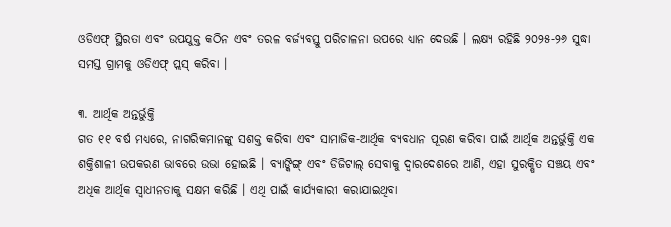ଓଡିଏଫ୍ ସ୍ଥିରତା ଏବଂ ଉପଯୁକ୍ତ କଠିନ ଏବଂ ତରଳ ବର୍ଜ୍ୟବସ୍ତୁ ପରିଚାଳନା ଉପରେ ଧ୍ୟାନ ଦେଉଛି । ଲକ୍ଷ୍ୟ ରହିଛି ୨୦୨୫-୨୬ ସୁଦ୍ଧା ସମସ୍ତ ଗ୍ରାମକୁ ଓଡିଏଫ୍ ପ୍ଲସ୍ କରିବା ।

୩. ଆର୍ଥିକ ଅନ୍ତର୍ଭୁକ୍ତି
ଗତ ୧୧ ବର୍ଷ ମଧ୍ୟରେ, ନାଗରିକମାନଙ୍କୁ ସଶକ୍ତ କରିବା ଏବଂ ସାମାଜିକ-ଆର୍ଥିକ ବ୍ୟବଧାନ ପୂରଣ କରିବା ପାଇଁ ଆର୍ଥିକ ଅନ୍ତର୍ଭୁକ୍ତି ଏକ ଶକ୍ତିଶାଳୀ ଉପକରଣ ଭାବରେ ଉଭା ହୋଇଛି । ବ୍ୟାଙ୍କିଙ୍ଗ୍ ଏବଂ ଡିଜିଟାଲ୍ ସେବାକୁ ଦ୍ୱାରଦେଶରେ ଆଣି, ଏହା ସୁରକ୍ଷିତ ସଞ୍ଚୟ ଏବଂ ଅଧିକ ଆର୍ଥିକ ସ୍ୱାଧୀନତାକୁ ସକ୍ଷମ କରିଛି । ଏଥି ପାଇଁ କାର୍ଯ୍ୟକାରୀ କରାଯାଇଥିବା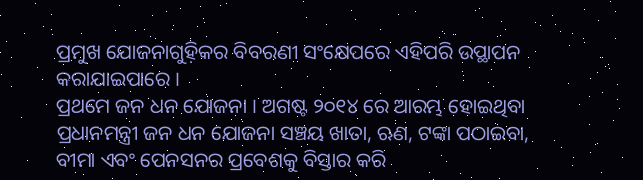ପ୍ରମୁଖ ଯୋଜନାଗୁହ଼ିକର ବିବରଣୀ ସଂକ୍ଷେପରେ ଏହିପରି ଉପ୍ଥାପନ କରାଯାଇପାରେ ।
ପ୍ରଥମେ ଜନ ଧନ ଯୋଜନା । ଅଗଷ୍ଟ ୨୦୧୪ ରେ ଆରମ୍ଭ ହୋଇଥିବା ପ୍ରଧାନମନ୍ତ୍ରୀ ଜନ ଧନ ଯୋଜନା ସଞ୍ଚୟ ଖାତା, ଋଣ, ଟଙ୍କା ପଠାଇବା, ବୀମା ଏବଂ ପେନସନର ପ୍ରବେଶକୁ ବିସ୍ତାର କରି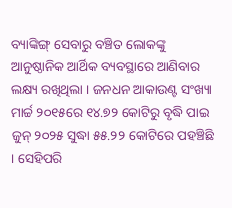ବ୍ୟାଙ୍କିଙ୍ଗ୍ ସେବାରୁ ବଞ୍ଚିତ ଲୋକଙ୍କୁ ଆନୁଷ୍ଠାନିକ ଆର୍ଥିକ ବ୍ୟବସ୍ଥାରେ ଆଣିବାର ଲକ୍ଷ୍ୟ ରଖିଥିଲା । ଜନଧନ ଆକାଉଣ୍ଟ ସଂଖ୍ୟା ମାର୍ଚ୍ଚ ୨୦୧୫ରେ ୧୪.୭୨ କୋଟିରୁ ବୃଦ୍ଧି ପାଇ ଜୁନ୍ ୨୦୨୫ ସୁଦ୍ଧା ୫୫.୨୨ କୋଟିରେ ପହଞ୍ଚିଛି । ସେହିପରି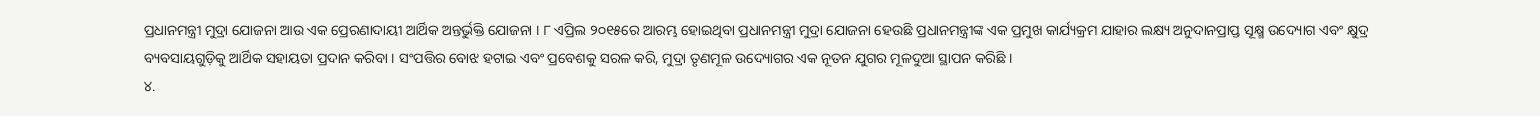ପ୍ରଧାନମନ୍ତ୍ରୀ ମୁଦ୍ରା ଯୋଜନା ଆଉ ଏକ ପ୍ରେରଣାଦାୟୀ ଆର୍ଥିକ ଅନ୍ତର୍ଭୁକ୍ତି ଯୋଜନା । ୮ ଏପ୍ରିଲ ୨୦୧୫ରେ ଆରମ୍ଭ ହୋଇଥିବା ପ୍ରଧାନମନ୍ତ୍ରୀ ମୁଦ୍ରା ଯୋଜନା ହେଉଛି ପ୍ରଧାନମନ୍ତ୍ରୀଙ୍କ ଏକ ପ୍ରମୁଖ କାର୍ଯ୍ୟକ୍ରମ ଯାହାର ଲକ୍ଷ୍ୟ ଅନୁଦାନପ୍ରାପ୍ତ ସୂକ୍ଷ୍ମ ଉଦ୍ୟୋଗ ଏବଂ କ୍ଷୁଦ୍ର ବ୍ୟବସାୟଗୁଡ଼ିକୁ ଆର୍ଥିକ ସହାୟତା ପ୍ରଦାନ କରିବା । ସଂପତ୍ତିର ବୋଝ ହଟାଇ ଏବଂ ପ୍ରବେଶକୁ ସରଳ କରି, ମୁଦ୍ରା ତୃଣମୂଳ ଉଦ୍ୟୋଗର ଏକ ନୂତନ ଯୁଗର ମୂଳଦୁଆ ସ୍ଥାପନ କରିଛି ।
୪.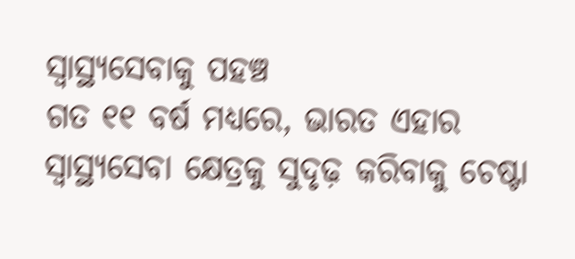ସ୍ୱାସ୍ଥ୍ୟସେବାକୁ ପହଞ୍ଚ
ଗତ ୧୧ ବର୍ଷ ମଧ୍ୟରେ, ଭାରତ ଏହାର ସ୍ୱାସ୍ଥ୍ୟସେବା କ୍ଷେତ୍ରକୁ ସୁଦୃଢ଼ କରିବାକୁ ଚେଷ୍ଟା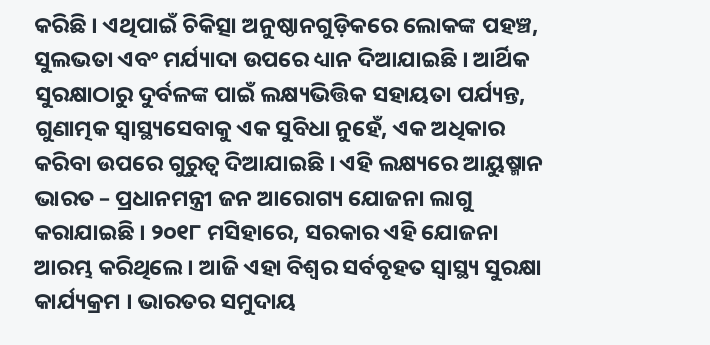କରିଛି । ଏଥିପାଇଁ ଚିକିତ୍ସା ଅନୁଷ୍ଠାନଗୁଡ଼ିକରେ ଲୋକଙ୍କ ପହଞ୍ଚ, ସୁଲଭତା ଏବଂ ମର୍ଯ୍ୟାଦା ଉପରେ ଧ୍ୟାନ ଦିଆଯାଇଛି । ଆର୍ଥିକ ସୁରକ୍ଷାଠାରୁ ଦୁର୍ବଳଙ୍କ ପାଇଁ ଲକ୍ଷ୍ୟଭିତ୍ତିକ ସହାୟତା ପର୍ଯ୍ୟନ୍ତ, ଗୁଣାତ୍ମକ ସ୍ୱାସ୍ଥ୍ୟସେବାକୁ ଏକ ସୁବିଧା ନୁହେଁ, ଏକ ଅଧିକାର କରିବା ଉପରେ ଗୁରୁତ୍ୱ ଦିଆଯାଇଛି । ଏହି ଲକ୍ଷ୍ୟରେ ଆୟୁଷ୍ମାନ ଭାରତ – ପ୍ରଧାନମନ୍ତ୍ରୀ ଜନ ଆରୋଗ୍ୟ ଯୋଜନା ଲାଗୁ କରାଯାଇଛି । ୨୦୧୮ ମସିହାରେ, ସରକାର ଏହି ଯୋଜନା ଆରମ୍ଭ କରିଥିଲେ । ଆଜି ଏହା ବିଶ୍ୱର ସର୍ବବୃହତ ସ୍ୱାସ୍ଥ୍ୟ ସୁରକ୍ଷା କାର୍ଯ୍ୟକ୍ରମ । ଭାରତର ସମୁଦାୟ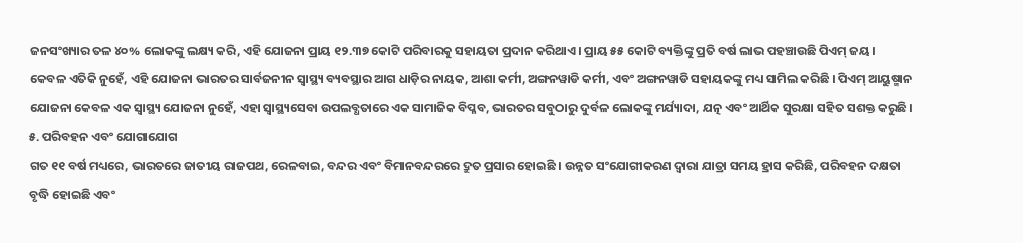ଜନସଂଖ୍ୟାର ତଳ ୪୦% ଲୋକଙ୍କୁ ଲକ୍ଷ୍ୟ କରି, ଏହି ଯୋଜନା ପ୍ରାୟ ୧୨.୩୭ କୋଟି ପରିବାରକୁ ସହାୟତା ପ୍ରଦାନ କରିଥାଏ । ପ୍ରାୟ ୫୫ କୋଟି ବ୍ୟକ୍ତିଙ୍କୁ ପ୍ରତି ବର୍ଷ ଲାଭ ପହଞ୍ଚାଉଛି ପିଏମ୍ ଜୟ ।
କେବଳ ଏତିକି ନୁହେଁ, ଏହି ଯୋଜନା ଭାରତର ସାର୍ବଜନୀନ ସ୍ୱାସ୍ଥ୍ୟ ବ୍ୟବସ୍ଥାର ଆଗ ଧାଡ଼ିର ନାୟକ, ଆଶା କର୍ମୀ, ଅଙ୍ଗନୱାଡି କର୍ମୀ, ଏବଂ ଅଙ୍ଗନୱାଡି ସହାୟକଙ୍କୁ ମଧ୍ୟ ସାମିଲ କରିଛି । ପିଏମ୍ ଆୟୁଷ୍ମାନ ଯୋଜନା କେବଳ ଏକ ସ୍ୱାସ୍ଥ୍ୟ ଯୋଜନା ନୁହେଁ, ଏହା ସ୍ୱାସ୍ଥ୍ୟସେବା ଉପଲବ୍ଧତାରେ ଏକ ସାମାଜିକ ବିପ୍ଳବ, ଭାରତର ସବୁଠାରୁ ଦୁର୍ବଳ ଲୋକଙ୍କୁ ମର୍ଯ୍ୟାଦା, ଯତ୍ନ ଏବଂ ଆର୍ଥିକ ସୁରକ୍ଷା ସହିତ ସଶକ୍ତ କରୁଛି ।
୫. ପରିବହନ ଏବଂ ଯୋଗାଯୋଗ
ଗତ ୧୧ ବର୍ଷ ମଧ୍ୟରେ, ଭାରତରେ ଜାତୀୟ ରାଜପଥ, ରେଳବାଇ, ବନ୍ଦର ଏବଂ ବିମାନବନ୍ଦରରେ ଦ୍ରୁତ ପ୍ରସାର ହୋଇଛି । ଉନ୍ନତ ସଂଯୋଗୀକରଣ ଦ୍ୱାରା ଯାତ୍ରା ସମୟ ହ୍ରାସ କରିଛି, ପରିବହନ ଦକ୍ଷତା ବୃଦ୍ଧି ହୋଇଛି ଏବଂ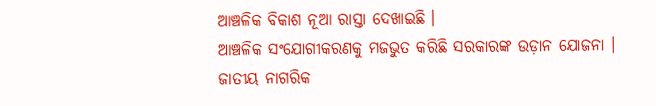ଆଞ୍ଚଳିକ ବିକାଶ ନୂଆ ରାସ୍ତା ଦେଖାଇଛି ।
ଆଞ୍ଚଳିକ ସଂଯୋଗୀକରଣକୁ ମଜଭୁତ କରିଛି ସରକାରଙ୍କ ଉଡ଼ାନ ଯୋଜନା । ଜାତୀୟ ନାଗରିକ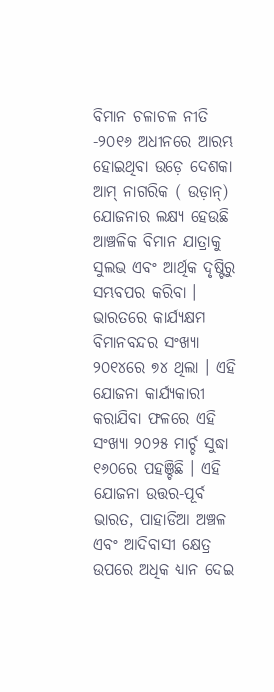ବିମାନ ଚଳାଚଳ ନୀତି -୨୦୧୬ ଅଧୀନରେ ଆରମ୍ଭ ହୋଇଥିବା ଉଡ଼େ ଦେଶକା ଆମ୍ ନାଗରିକ ( ଉଡ଼ାନ୍) ଯୋଜନାର ଲକ୍ଷ୍ୟ ହେଉଛି ଆଞ୍ଚଳିକ ବିମାନ ଯାତ୍ରାକୁ ସୁଲଭ ଏବଂ ଆର୍ଥିକ ଦୃଷ୍ଟିରୁ ସମ୍ଭବପର କରିବା । ଭାରତରେ କାର୍ଯ୍ୟକ୍ଷମ ବିମାନବନ୍ଦର ସଂଖ୍ୟା ୨୦୧୪ରେ ୭୪ ଥିଲା । ଏହି ଯୋଜନା କାର୍ଯ୍ୟକାରୀ କରାଯିବା ଫଳରେ ଏହି ସଂଖ୍ୟା ୨୦୨୫ ମାର୍ଚ୍ଚ ସୁଦ୍ଧା ୧୬୦ରେ ପହଞ୍ଚିଛି । ଏହି ଯୋଜନା ଉତ୍ତର-ପୂର୍ବ ଭାରତ, ପାହାଡିଆ ଅଞ୍ଚଳ ଏବଂ ଆଦିବାସୀ କ୍ଷେତ୍ର ଉପରେ ଅଧିକ ଧ୍ୟାନ ଦେଇ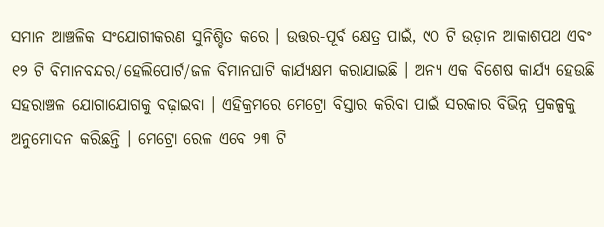ସମାନ ଆଞ୍ଚଳିକ ସଂଯୋଗୀକରଣ ସୁନିଶ୍ଚିତ କରେ । ଉତ୍ତର-ପୂର୍ବ କ୍ଷେତ୍ର ପାଇଁ, ୯୦ ଟି ଉଡ଼ାନ ଆକାଶପଥ ଏବଂ ୧୨ ଟି ବିମାନବନ୍ଦର/ହେଲିପୋର୍ଟ/ଜଳ ବିମାନଘାଟି କାର୍ଯ୍ୟକ୍ଷମ କରାଯାଇଛି । ଅନ୍ୟ ଏକ ବିଶେଷ କାର୍ଯ୍ୟ ହେଉଛି ସହରାଞ୍ଚଳ ଯୋଗାଯୋଗକୁ ବଢ଼ାଇବା । ଏହିକ୍ରମରେ ମେଟ୍ରୋ ବିସ୍ତାର କରିବା ପାଇଁ ସରକାର ବିଭିନ୍ନ ପ୍ରକଳ୍ପକୁ ଅନୁମୋଦନ କରିଛନ୍ତି । ମେଟ୍ରୋ ରେଳ ଏବେ ୨୩ ଟି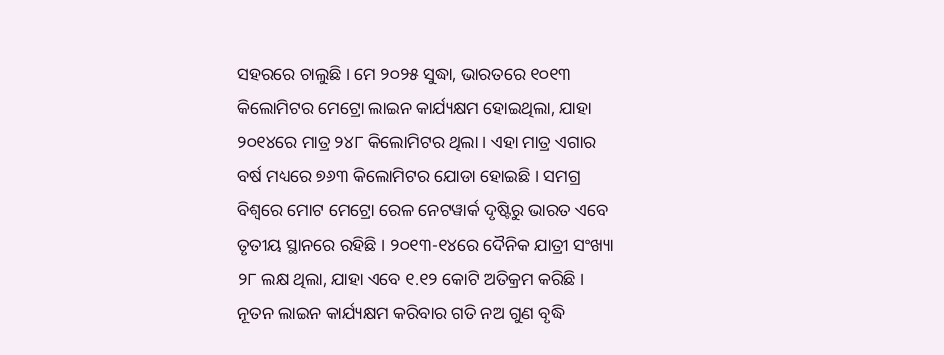ସହରରେ ଚାଲୁଛି । ମେ ୨୦୨୫ ସୁଦ୍ଧା, ଭାରତରେ ୧୦୧୩ କିଲୋମିଟର ମେଟ୍ରୋ ଲାଇନ କାର୍ଯ୍ୟକ୍ଷମ ହୋଇଥିଲା, ଯାହା ୨୦୧୪ରେ ମାତ୍ର ୨୪୮ କିଲୋମିଟର ଥିଲା । ଏହା ମାତ୍ର ଏଗାର ବର୍ଷ ମଧ୍ୟରେ ୭୬୩ କିଲୋମିଟର ଯୋଡା ହୋଇଛି । ସମଗ୍ର ବିଶ୍ୱରେ ମୋଟ ମେଟ୍ରୋ ରେଳ ନେଟୱାର୍କ ଦୃଷ୍ଟିରୁ ଭାରତ ଏବେ ତୃତୀୟ ସ୍ଥାନରେ ରହିଛି । ୨୦୧୩-୧୪ରେ ଦୈନିକ ଯାତ୍ରୀ ସଂଖ୍ୟା ୨୮ ଲକ୍ଷ ଥିଲା, ଯାହା ଏବେ ୧.୧୨ କୋଟି ଅତିକ୍ରମ କରିଛି । ନୂତନ ଲାଇନ କାର୍ଯ୍ୟକ୍ଷମ କରିବାର ଗତି ନଅ ଗୁଣ ବୃଦ୍ଧି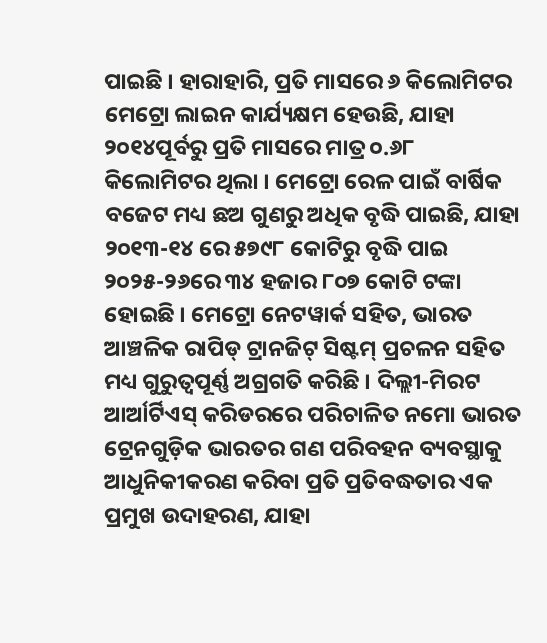ପାଇଛି । ହାରାହାରି, ପ୍ରତି ମାସରେ ୬ କିଲୋମିଟର ମେଟ୍ରୋ ଲାଇନ କାର୍ଯ୍ୟକ୍ଷମ ହେଉଛି, ଯାହା ୨୦୧୪ପୂର୍ବରୁ ପ୍ରତି ମାସରେ ମାତ୍ର ୦.୬୮ କିଲୋମିଟର ଥିଲା । ମେଟ୍ରୋ ରେଳ ପାଇଁ ବାର୍ଷିକ ବଜେଟ ମଧ୍ୟ ଛଅ ଗୁଣରୁ ଅଧିକ ବୃଦ୍ଧି ପାଇଛି, ଯାହା ୨୦୧୩-୧୪ ରେ ୫୭୯୮ କୋଟିରୁ ବୃଦ୍ଧି ପାଇ ୨୦୨୫-୨୬ରେ ୩୪ ହଜାର ୮୦୭ କୋଟି ଟଙ୍କା ହୋଇଛି । ମେଟ୍ରୋ ନେଟୱାର୍କ ସହିତ, ଭାରତ ଆଞ୍ଚଳିକ ରାପିଡ୍ ଟ୍ରାନଜିଟ୍ ସିଷ୍ଟମ୍ ପ୍ରଚଳନ ସହିତ ମଧ୍ୟ ଗୁରୁତ୍ୱପୂର୍ଣ୍ଣ ଅଗ୍ରଗତି କରିଛି । ଦିଲ୍ଲୀ-ମିରଟ ଆର୍ଆର୍ଟିଏସ୍ କରିଡରରେ ପରିଚାଳିତ ନମୋ ଭାରତ ଟ୍ରେନଗୁଡ଼ିକ ଭାରତର ଗଣ ପରିବହନ ବ୍ୟବସ୍ଥାକୁ ଆଧୁନିକୀକରଣ କରିବା ପ୍ରତି ପ୍ରତିବଦ୍ଧତାର ଏକ ପ୍ରମୁଖ ଉଦାହରଣ, ଯାହା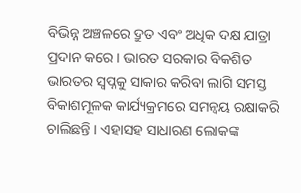ବିଭିନ୍ନ ଅଞ୍ଚଳରେ ଦ୍ରୁତ ଏବଂ ଅଧିକ ଦକ୍ଷ ଯାତ୍ରା ପ୍ରଦାନ କରେ । ଭାରତ ସରକାର ବିକଶିତ ଭାରତର ସ୍ୱପ୍ନକୁ ସାକାର କରିବା ଲାଗି ସମସ୍ତ ବିକାଶମୂଳକ କାର୍ଯ୍ୟକ୍ରମରେ ସମନ୍ୱୟ ରକ୍ଷାକରି ଚାଲିଛନ୍ତି । ଏହାସହ ସାଧାରଣ ଲୋକଙ୍କ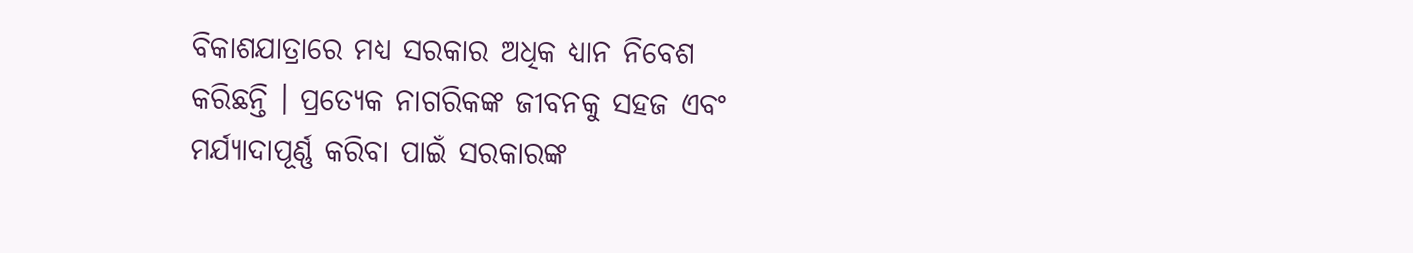ବିକାଶଯାତ୍ରାରେ ମଧ୍ୟ ସରକାର ଅଧିକ ଧ୍ୟାନ ନିବେଶ କରିଛନ୍ତି । ପ୍ରତ୍ୟେକ ନାଗରିକଙ୍କ ଜୀବନକୁ ସହଜ ଏବଂ ମର୍ଯ୍ୟାଦାପୂର୍ଣ୍ଣ କରିବା ପାଇଁ ସରକାରଙ୍କ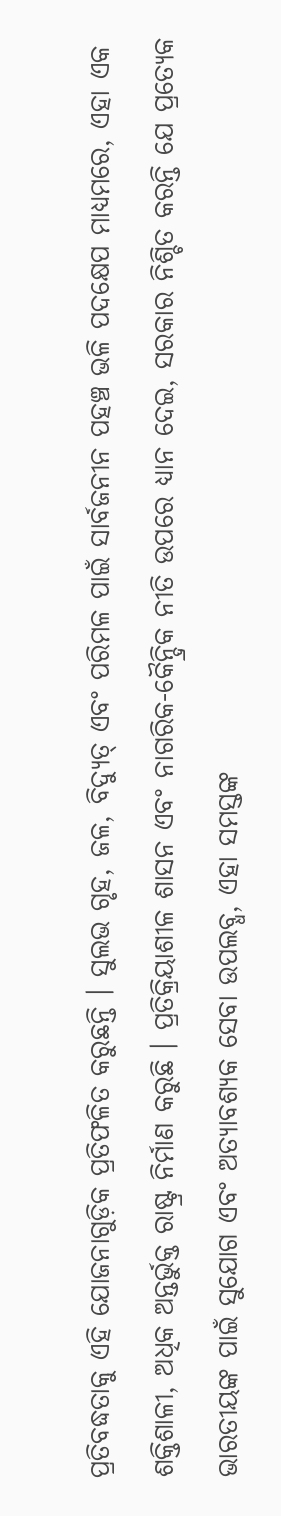ପ୍ରତିବଦ୍ଧତାକୁ ଏହି ଯୋଜନାଗୁଡ଼ିକ ପ୍ରତିଫଳିତ କରୁଛନ୍ତି । ସୁଲଭ ଗୃହ, ଜଳ, ବିଦ୍ୟୁତ୍ ଏବଂ ପରିମଳ ପାଇଁ ସାର୍ବଜନୀନ ପହଞ୍ଚ ଭଳି ପଦକ୍ଷେପ ମାଧ୍ୟମରେ, ଏହା ଏକ ଶକ୍ତିଶାଳୀ, ଅଧିକ ଅନ୍ତର୍ଭୁକ୍ତ ରାଷ୍ଟ୍ର ନିର୍ମାଣ କରୁଛି । ପ୍ରତିକ୍ରିୟାଶୀଳ ଶାସନ ଏବଂ ନାଗରିକ-କୈନ୍ଦ୍ରିକ ନୀତି ଉପରେ ଧ୍ୟାନ ଦେଇ, ସରକାର ନିଶ୍ଚିତ କରନ୍ତି ଯେ ପ୍ରତ୍ୟେକ ଭାରତୀୟଙ୍କ ପାଇଁ ସୁଯୋଗ ଏବଂ ଅତ୍ୟାବଶ୍ୟକ ସେବା ଉପଲବ୍ଧ, ଏହା ସମସ୍ତଙ୍କ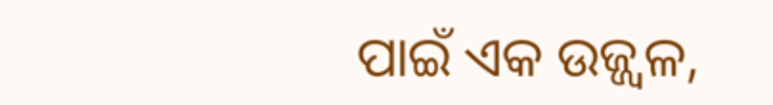ପାଇଁ ଏକ ଉଜ୍ଜ୍ୱଳ,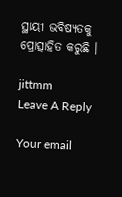ସ୍ଥାୟୀ ଭବିଷ୍ୟତକୁ ପ୍ରୋତ୍ସାହିତ କରୁଛି ।

jittmm
Leave A Reply

Your email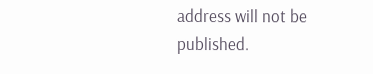address will not be published.